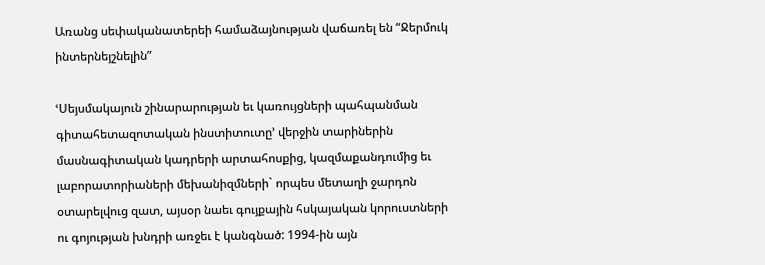Առանց սեփականատերեի համաձայնության վաճառել են “Ջերմուկ ինտերնեյշնելին”

ՙՍեյսմակայուն շինարարության եւ կառույցների պահպանման գիտահետազոտական ինստիտուտը՚ վերջին տարիներին մասնագիտական կադրերի արտահոսքից, կազմաքանդումից եւ լաբորատորիաների մեխանիզմների` որպես մետաղի ջարդոն օտարելվուց զատ, այսօր նաեւ գույքային հսկայական կորուստների ու գոյության խնդրի առջեւ է կանգնած: 1994-ին այն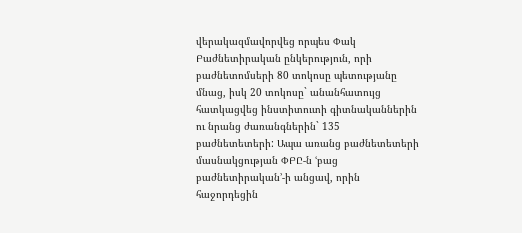վերակազմավորվեց որպես Փակ Բաժնետիրական ընկերություն, որի բաժնետոմսերի 80 տոկոսը պետությանը մնաց, իսկ 20 տոկոսը` անանհատույց հատկացվեց ինստիտուտի գիտնականներին ու նրանց ժառանգներին` 135 բաժնետետերի: Ապա առանց բաժնետետերի մասնակցության ՓԲԸ-ն ՙբաց բաժնետիրական՚-ի անցավ, որին հաջորդեցին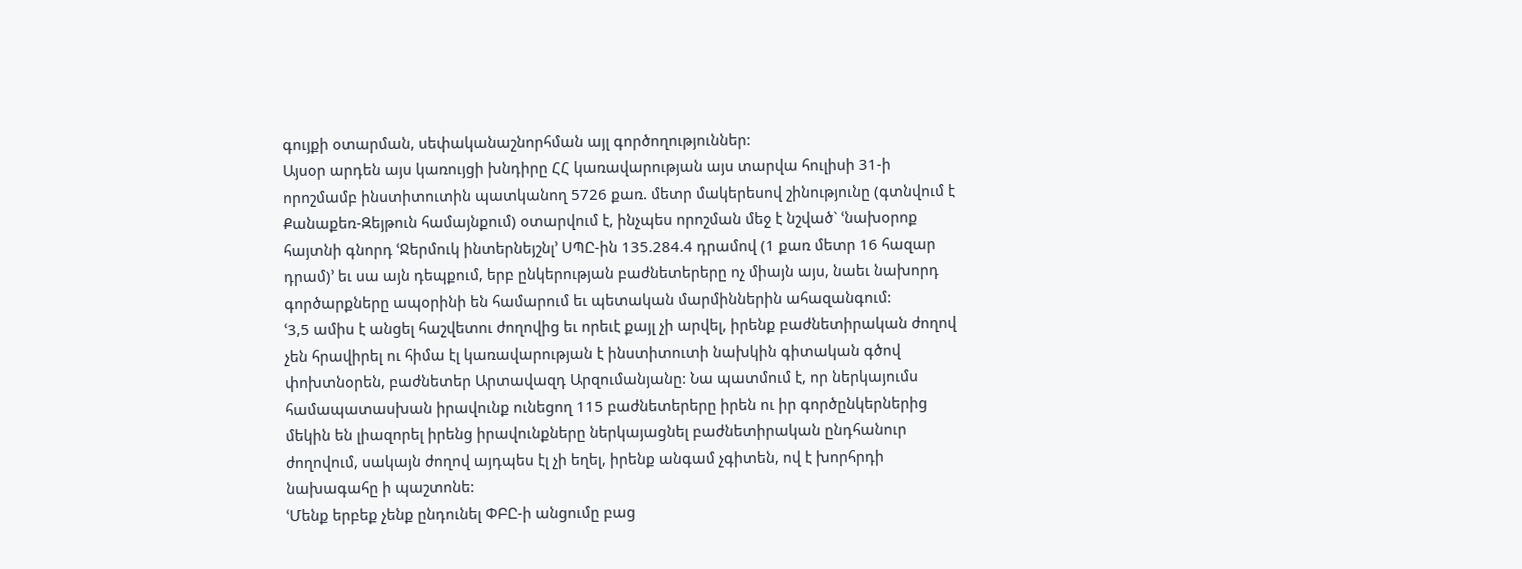գույքի օտարման, սեփականաշնորհման այլ գործողություններ:
Այսօր արդեն այս կառույցի խնդիրը ՀՀ կառավարության այս տարվա հուլիսի 31-ի որոշմամբ ինստիտուտին պատկանող 5726 քառ. մետր մակերեսով շինությունը (գտնվում է Քանաքեռ-Զեյթուն համայնքում) օտարվում է, ինչպես որոշման մեջ է նշված` ՙնախօրոք հայտնի գնորդ ՙՋերմուկ ինտերնեյշնլ՚ ՍՊԸ-ին 135.284.4 դրամով (1 քառ մետր 16 հազար դրամ)՚ եւ սա այն դեպքում, երբ ընկերության բաժնետերերը ոչ միայն այս, նաեւ նախորդ գործարքները ապօրինի են համարում եւ պետական մարմիններին ահազանգում:
ՙ3,5 ամիս է անցել հաշվետու ժողովից եւ որեւէ քայլ չի արվել, իրենք բաժնետիրական ժողով չեն հրավիրել ու հիմա էլ կառավարության է ինստիտուտի նախկին գիտական գծով փոխտնօրեն, բաժնետեր Արտավազդ Արզումանյանը: Նա պատմում է, որ ներկայումս համապատասխան իրավունք ունեցող 115 բաժնետերերը իրեն ու իր գործընկերներից մեկին են լիազորել իրենց իրավունքները ներկայացնել բաժնետիրական ընդհանուր ժողովում, սակայն ժողով այդպես էլ չի եղել, իրենք անգամ չգիտեն, ով է խորհրդի նախագահը ի պաշտոնե:
ՙՄենք երբեք չենք ընդունել ՓԲԸ-ի անցումը բաց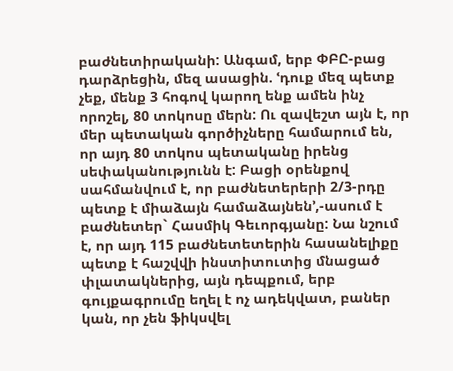բաժնետիրականի: Անգամ, երբ ՓԲԸ-բաց դարձրեցին, մեզ ասացին. ՙդուք մեզ պետք չեք, մենք 3 հոգով կարող ենք ամեն ինչ որոշել, 80 տոկոսը մերն: Ու զավեշտ այն է, որ մեր պետական գործիչները համարում են, որ այդ 80 տոկոս պետականը իրենց սեփականությունն է: Բացի օրենքով սահմանվում է, որ բաժնետերերի 2/3-րդը պետք է միաձայն համաձայնեն՚,-ասում է բաժնետեր` Հասմիկ Գեւորգյանը: Նա նշում է, որ այդ 115 բաժնետետերին հասանելիքը պետք է հաշվվի ինստիտուտից մնացած փլատակներից, այն դեպքում, երբ գույքագրումը եղել է ոչ ադեկվատ, բաներ կան, որ չեն ֆիկսվել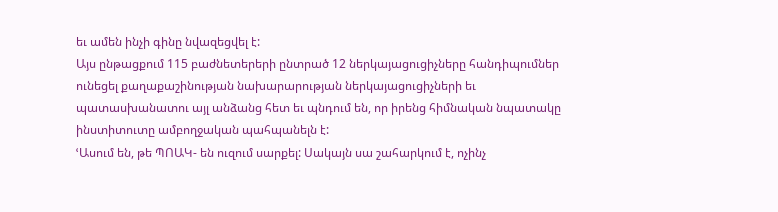եւ ամեն ինչի գինը նվազեցվել է:
Այս ընթացքում 115 բաժնետերերի ընտրած 12 ներկայացուցիչները հանդիպումներ ունեցել քաղաքաշինության նախարարության ներկայացուցիչների եւ պատասխանատու այլ անձանց հետ եւ պնդում են, որ իրենց հիմնական նպատակը ինստիտուտը ամբողջական պահպանելն է:
ՙԱսում են, թե ՊՈԱԿ- են ուզում սարքել: Սակայն սա շահարկում է, ոչինչ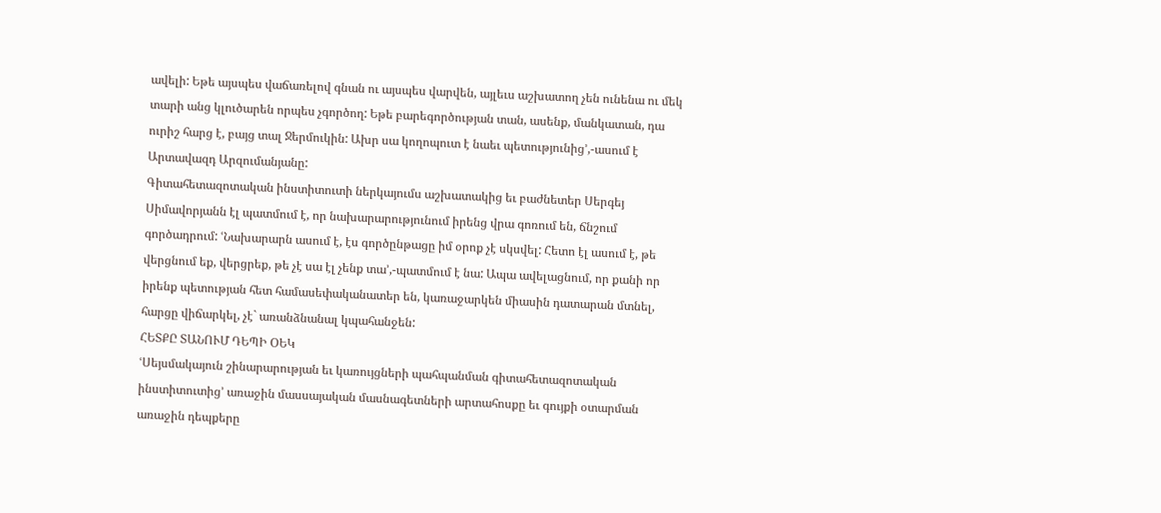ավելի: Եթե այսպես վաճառելով գնան ու այսպես վարվեն, այլեւս աշխատող չեն ունենա ու մեկ տարի անց կլուծարեն որպես չգործող: Եթե բարեգործության տան, ասենք, մանկատան, դա ուրիշ հարց է, բայց տալ Ջերմուկին: Ախր սա կողոպուտ է նաեւ պետությունից՚,-ասում է Արտավազդ Արզումանյանը:
Գիտահետազոտական ինստիտուտի ներկայումս աշխատակից եւ բաժնետեր Սերգեյ Սիմավորյանն էլ պատմում է, որ նախարարությունում իրենց վրա գոռում են, ճնշում գործադրում: ՙՆախարարն ասում է, էս գործընթացը իմ օրոք չէ սկսվել: Հետո էլ ասում է, թե վերցնում եք, վերցրեք, թե չէ սա էլ չենք տա՚,-պատմում է նա: Ապա ավելացնում, որ քանի որ իրենք պետության հետ համասեփականատեր են, կառաջարկեն միասին դատարան մտնել, հարցը վիճարկել, չէ` առանձնանալ կպահանջեն:
ՀԵՏՔԸ ՏԱՆՈՒՄ ԴԵՊԻ ՕԵԿ
ՙՍեյսմակայուն շինարարության եւ կառույցների պահպանման գիտահետազոտական ինստիտուտից՚ առաջին մասսայական մասնագետների արտահոսքը եւ գույքի օտարման առաջին դեպքերը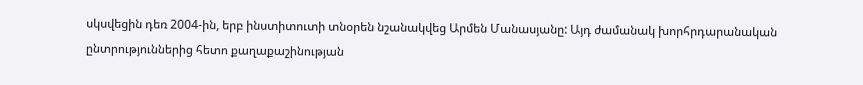սկսվեցին դեռ 2004-ին, երբ ինստիտուտի տնօրեն նշանակվեց Արմեն Մանասյանը: Այդ ժամանակ խորհրդարանական ընտրություններից հետո քաղաքաշինության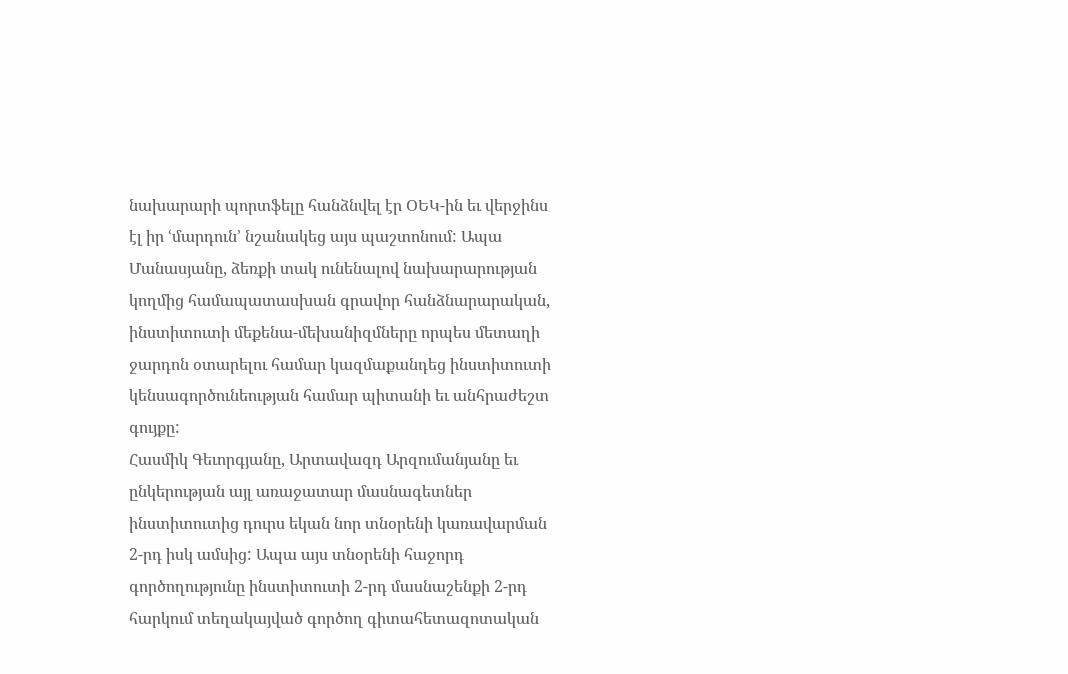նախարարի պորտֆելը հանձնվել էր ՕԵԿ-ին եւ վերջինս էլ իր ՙմարդուն՚ նշանակեց այս պաշտոնում: Ապա Մանասյանը, ձեռքի տակ ունենալով նախարարության կողմից համապատասխան գրավոր հանձնարարական, ինստիտուտի մեքենա-մեխանիզմները որպես մետաղի ջարդոն օտարելու համար կազմաքանդեց ինստիտուտի կենսագործունեության համար պիտանի եւ անհրաժեշտ գույքը:
Հասմիկ Գեւորգյանը, Արտավազդ Արզումանյանը եւ ընկերության այլ առաջատար մասնագետներ ինստիտուտից դուրս եկան նոր տնօրենի կառավարման 2-րդ իսկ ամսից: Ապա այս տնօրենի հաջորդ գործողությունը ինստիտուտի 2-րդ մասնաշենքի 2-րդ հարկում տեղակայված գործող գիտահետազոտական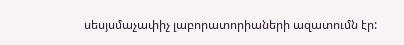սեսյսմաչափիչ լաբորատորիաների ազատումն էր: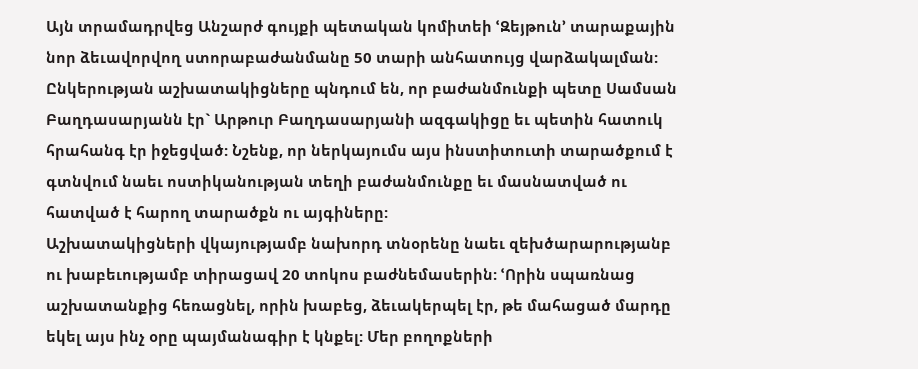Այն տրամադրվեց Անշարժ գույքի պետական կոմիտեի ՙԶեյթուն՚ տարաքային նոր ձեւավորվող ստորաբաժանմանը 50 տարի անհատույց վարձակալման: Ընկերության աշխատակիցները պնդում են, որ բաժանմունքի պետը Սամսան Բաղդասարյանն էր` Արթուր Բաղդասարյանի ազգակիցը եւ պետին հատուկ հրահանգ էր իջեցված: Նշենք, որ ներկայումս այս ինստիտուտի տարածքում է գտնվում նաեւ ոստիկանության տեղի բաժանմունքը եւ մասնատված ու հատված է հարող տարածքն ու այգիները:
Աշխատակիցների վկայությամբ նախորդ տնօրենը նաեւ զեխծարարությանբ ու խաբեւությամբ տիրացավ 20 տոկոս բաժնեմասերին: ՙՈրին սպառնաց աշխատանքից հեռացնել, որին խաբեց, ձեւակերպել էր, թե մահացած մարդը եկել այս ինչ օրը պայմանագիր է կնքել: Մեր բողոքների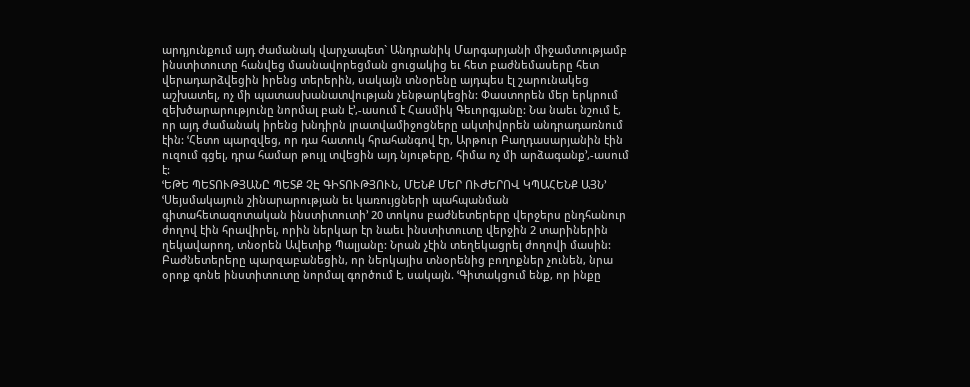արդյունքում այդ ժամանակ վարչապետ` Անդրանիկ Մարգարյանի միջամտությամբ ինստիտուտը հանվեց մասնավորեցման ցուցակից եւ հետ բաժնեմասերը հետ վերադարձվեցին իրենց տերերին, սակայն տնօրենը այդպես էլ շարունակեց աշխատել, ոչ մի պատասխանատվության չենթարկեցին: Փաստորեն մեր երկրում զեխծարարությունը նորմալ բան է՚,-ասում է Հասմիկ Գեւորգյանը: Նա նաեւ նշում է, որ այդ ժամանակ իրենց խնդիրն լրատվամիջոցները ակտիվորեն անդրադառնում էին: ՙՀետո պարզվեց, որ դա հատուկ հրահանգով էր, Արթուր Բաղդասարյանին էին ուզում գցել, դրա համար թույլ տվեցին այդ նյութերը, հիմա ոչ մի արձագանք՚,-ասում է:
ՙԵԹԵ ՊԵՏՈՒԹՅԱՆԸ ՊԵՏՔ ՉԷ ԳԻՏՈՒԹՅՈՒՆ, ՄԵՆՔ ՄԵՐ ՈՒԺԵՐՈՎ ԿՊԱՀԵՆՔ ԱՅՆ՚
ՙՍեյսմակայուն շինարարության եւ կառույցների պահպանման գիտահետազոտական ինստիտուտի՚ 20 տոկոս բաժնետերերը վերջերս ընդհանուր ժողով էին հրավիրել, որին ներկար էր նաեւ ինստիտուտը վերջին 2 տարիներին ղեկավարող, տնօրեն Ավետիք Պալյանը: Նրան չէին տեղեկացրել ժողովի մասին: Բաժնետերերը պարզաբանեցին, որ ներկայիս տնօրենից բողոքներ չունեն, նրա օրոք գոնե ինստիտուտը նորմալ գործում է, սակայն. ՙԳիտակցում ենք, որ ինքը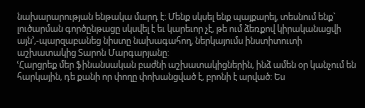նախարարության ենթակա մարդ է: Մենք սկսել ենք պայքարել, տեսնում ենք` լուծարման գործընթացը սկսվել է եւ կարեւոր չէ, թե ում ձեռքով կիրականացվի այն՚,-պարզաբանեց նիստը նախագահող, ներկայումս ինստիտուտի աշխատակից Տարոն Մարգարյանը:
ՙՀարցրեք մեր ֆինանսական բաժնի աշխատակիցներին, ինձ ամեն օր կանչում են հարկային, դե քանի որ փողը փոխանցված է, բրոնի է արված: Ես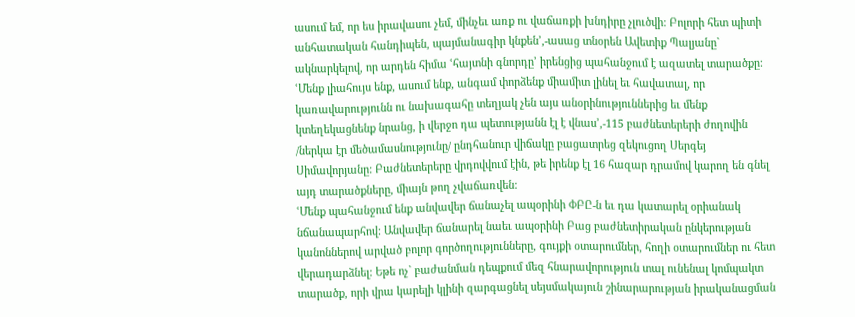ասում եմ, որ ես իրավասու չեմ, մինչեւ առք ու վաճառքի խնդիրը չլուծվի: Բոլորի հետ պիտի անհատական հանդիպեն, պայմանագիր կնքեն՚,-ասաց տնօրեն Ավետիք Պալյանը` ակնարկելով, որ արդեն հիմա ՙհայտնի գնորդը՚ իրենցից պահանջում է ազատել տարածքը:
ՙՄենք լիահույս ենք, ասում ենք, անգամ փորձենք միամիտ լինել եւ հավատալ, որ կառավարությունն ու նախագահը տեղյակ չեն այս անօրինություններից եւ մենք կտեղեկացնենք նրանց, ի վերջո դա պետությանն էլ է վնաս՚,-115 բաժնետերերի ժողովին /ներկա էր մեծամասնությունը/ ընդհանուր վիճակը բացատրեց զեկուցող Սերգեյ Սիմավորյանը: Բաժնետերերը վրդովվում էին, թե իրենք էլ 16 հազար դրամով կարող են գնել այդ տարածքները, միայն թող չվաճառվեն:
ՙՄենք պահանջում ենք անվավեր ճանաչել ապօրինի ՓԲԸ-ն եւ դա կատարել օրիանակ նճանապարհով: Անվավեր ճանարել նաեւ ապօրինի Բաց բաժնետիրական ընկերության կանոններով արված բոլոր գործողությունները, գույքի օտարումներ, հողի օտարումներ ու հետ վերադարձնել: Եթե ոչ` բաժանման դեպքում մեզ հնարավորություն տալ ունենալ կոմպակտ տարածք, որի վրա կարելի կլինի զարգացնել սեյսմակայուն շինարարության իրականացման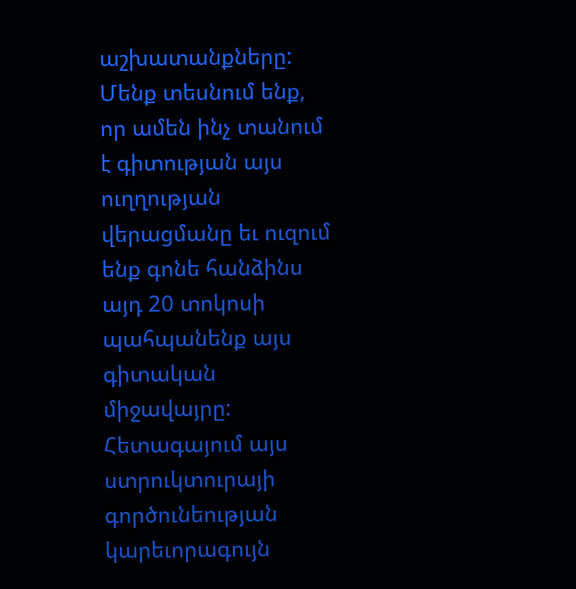աշխատանքները: Մենք տեսնում ենք, որ ամեն ինչ տանում է գիտության այս ուղղության վերացմանը եւ ուզում ենք գոնե հանձինս այդ 20 տոկոսի պահպանենք այս գիտական միջավայրը: Հետագայում այս ստրուկտուրայի գործունեության կարեւորագույն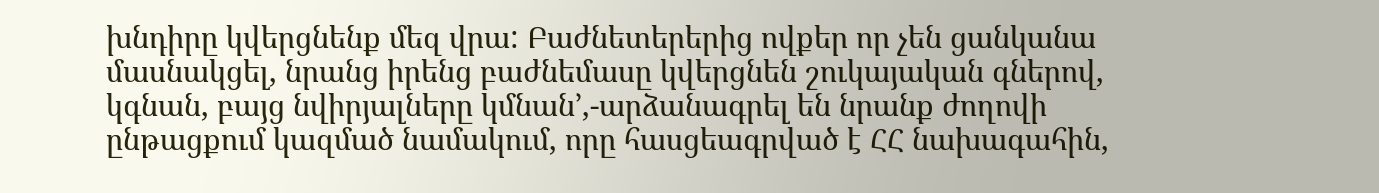խնդիրը կվերցնենք մեզ վրա: Բաժնետերերից ովքեր որ չեն ցանկանա մասնակցել, նրանց իրենց բաժնեմասը կվերցնեն շուկայական գներով, կգնան, բայց նվիրյալները կմնան՚,-արձանագրել են նրանք ժողովի ընթացքում կազմած նամակում, որը հասցեագրված է ՀՀ նախագահին,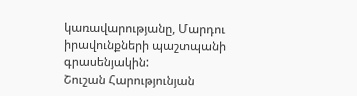կառավարությանը, Մարդու իրավունքների պաշտպանի գրասենյակին:
Շուշան Հարությունյան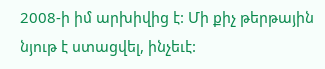2008-ի իմ արխիվից է: Մի քիչ թերթային նյութ է ստացվել, ինչեւէ: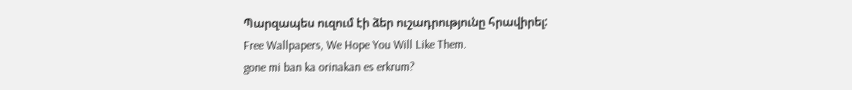Պարզապես ուզում էի ձեր ուշադրությունը հրավիրել:
Free Wallpapers, We Hope You Will Like Them.
gone mi ban ka orinakan es erkrum?